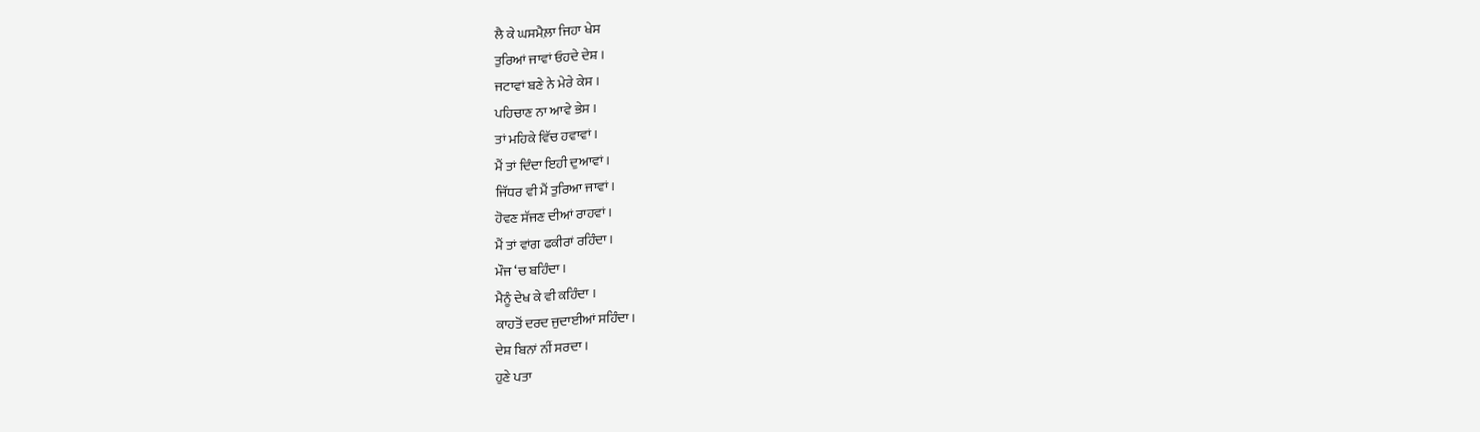ਲੈ ਕੇ ਘਸਮੈਲ਼ਾ ਜਿਹਾ ਖੇਸ
ਤੁਰਿਆਂ ਜਾਵਾਂ ਓਹਦੇ ਦੇਸ਼ ।
ਜਟਾਵਾਂ ਬਣੇ ਨੇ ਮੇਰੇ ਕੇਸ ।
ਪਹਿਚਾਣ ਨਾ ਆਵੇ ਭੇਸ ।
ਤਾਂ ਮਹਿਕੇ ਵਿੱਚ ਹਵਾਵਾਂ।
ਮੈਂ ਤਾਂ ਦਿੰਦਾ ਇਹੀ ਦੁਆਵਾਂ ।
ਜਿੱਧਰ ਵੀ ਮੈਂ ਤੁਰਿਆ ਜਾਵਾਂ।
ਹੋਵਣ ਸੱਜਣ ਦੀਆਂ ਰਾਹਵਾਂ।
ਮੈਂ ਤਾਂ ਵਾਂਗ ਫਕੀਰਾਂ ਰਹਿੰਦਾ ।
ਮੌਜ ‘ਚ ਬਹਿੰਦਾ।
ਮੈਨੂੰ ਦੇਖ ਕੇ ਵੀ ਕਹਿੰਦਾ ।
ਕਾਹਤੋਂ ਦਰਦ ਜੁਦਾਈਆਂ ਸਹਿੰਦਾ।
ਦੇਸ਼ ਬਿਨਾਂ ਨੀਂ ਸਰਦਾ ।
ਹੁਣੇ ਪਤਾ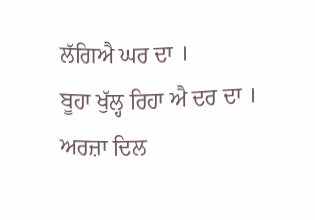ਲੱਗਿਐ ਘਰ ਦਾ ।
ਬੂਹਾ ਖੁੱਲ੍ਹ ਰਿਹਾ ਐ ਦਰ ਦਾ ।
ਅਰਜ਼ਾ ਦਿਲ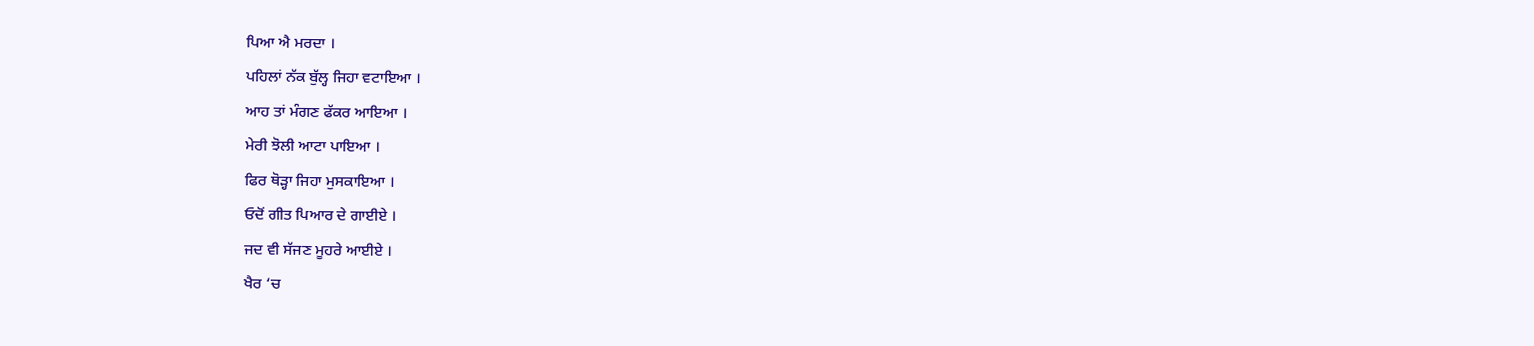ਪਿਆ ਐ ਮਰਦਾ ।
ਪਹਿਲਾਂ ਨੱਕ ਬੁੱਲ੍ਹ ਜਿਹਾ ਵਟਾਇਆ ।
ਆਹ ਤਾਂ ਮੰਗਣ ਫੱਕਰ ਆਇਆ ।
ਮੇਰੀ ਝੋਲੀ ਆਟਾ ਪਾਇਆ ।
ਫਿਰ ਥੋੜ੍ਹਾ ਜਿਹਾ ਮੁਸਕਾਇਆ ।
ਓਦੋਂ ਗੀਤ ਪਿਆਰ ਦੇ ਗਾਈਏ ।
ਜਦ ਵੀ ਸੱਜਣ ਮੂਹਰੇ ਆਈਏ ।
ਖੈਰ ‘ਚ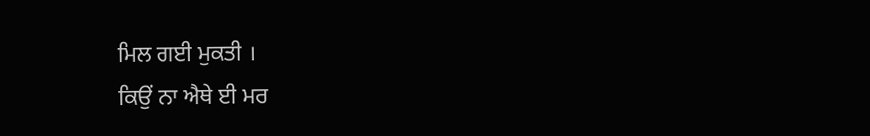ਮਿਲ ਗਈ ਮੁਕਤੀ ।
ਕਿਉਂ ਨਾ ਐਥੇ ਈ ਮਰ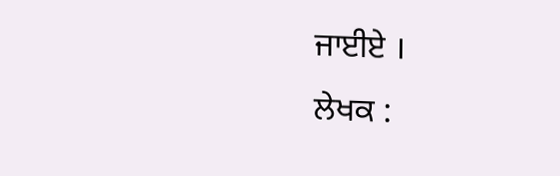ਜਾਈਏ ।
ਲੇਖਕ :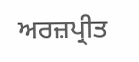ਅਰਜ਼ਪ੍ਰੀਤ